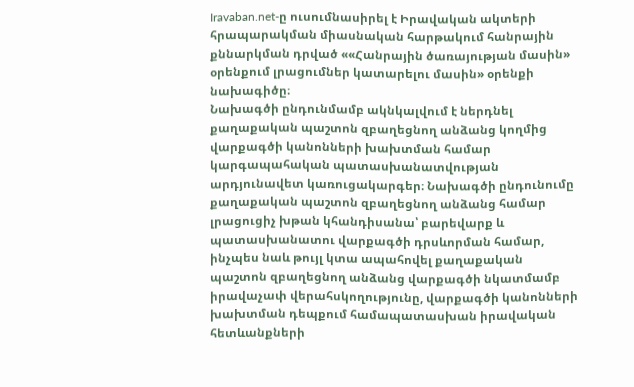Iravaban.net-ը ուսումնասիրել է Իրավական ակտերի հրապարակման միասնական հարթակում հանրային քննարկման դրված ««Հանրային ծառայության մասին» օրենքում լրացումներ կատարելու մասին» օրենքի նախագիծը։
Նախագծի ընդունմամբ ակնկալվում է ներդնել քաղաքական պաշտոն զբաղեցնող անձանց կողմից վարքագծի կանոնների խախտման համար կարգապահական պատասխանատվության արդյունավետ կառուցակարգեր։ Նախագծի ընդունումը քաղաքական պաշտոն զբաղեցնող անձանց համար լրացուցիչ խթան կհանդիսանա՝ բարեվարք և պատասխանատու վարքագծի դրսևորման համար, ինչպես նաև թույլ կտա ապահովել քաղաքական պաշտոն զբաղեցնող անձանց վարքագծի նկատմամբ իրավաչափ վերահսկողությունը, վարքագծի կանոնների խախտման դեպքում համապատասխան իրավական հետևանքների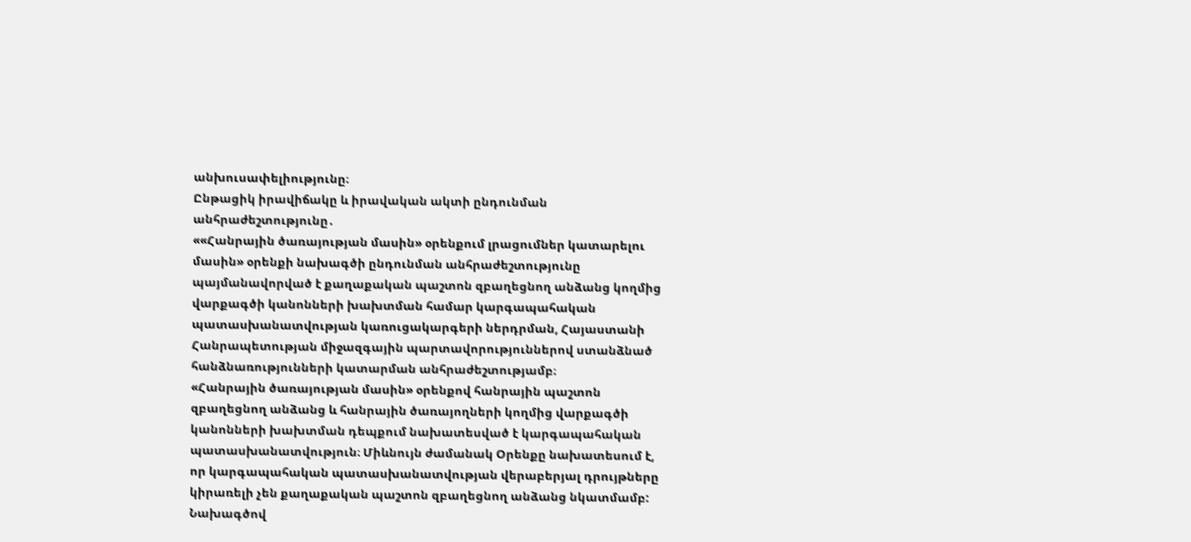անխուսափելիությունը։
Ընթացիկ իրավիճակը և իրավական ակտի ընդունման անհրաժեշտությունը․
««Հանրային ծառայության մասին» օրենքում լրացումներ կատարելու մասին» օրենքի նախագծի ընդունման անհրաժեշտությունը պայմանավորված է քաղաքական պաշտոն զբաղեցնող անձանց կողմից վարքագծի կանոնների խախտման համար կարգապահական պատասխանատվության կառուցակարգերի ներդրման, Հայաստանի Հանրապետության միջազգային պարտավորություններով ստանձնած հանձնառությունների կատարման անհրաժեշտությամբ։
«Հանրային ծառայության մասին» օրենքով հանրային պաշտոն զբաղեցնող անձանց և հանրային ծառայողների կողմից վարքագծի կանոնների խախտման դեպքում նախատեսված է կարգապահական պատասխանատվություն։ Միևնույն ժամանակ Օրենքը նախատեսում է, որ կարգապահական պատասխանատվության վերաբերյալ դրույթները կիրառելի չեն քաղաքական պաշտոն զբաղեցնող անձանց նկատմամբ:
Նախագծով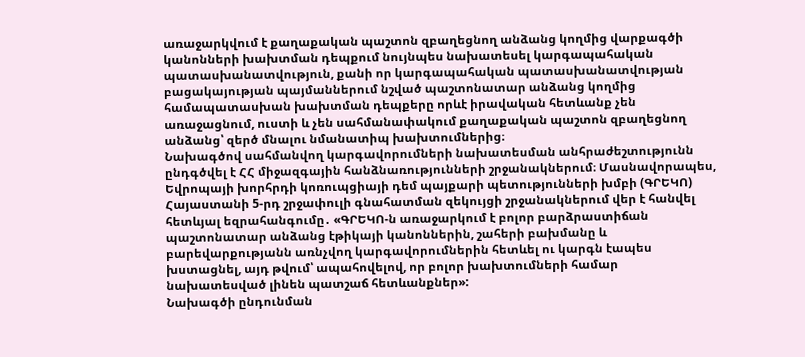առաջարկվում է քաղաքական պաշտոն զբաղեցնող անձանց կողմից վարքագծի կանոնների խախտման դեպքում նույնպես նախատեսել կարգապահական պատասխանատվություն, քանի որ կարգապահական պատասխանատվության բացակայության պայմաններում նշված պաշտոնատար անձանց կողմից համապատասխան խախտման դեպքերը որևէ իրավական հետևանք չեն առաջացնում, ուստի և չեն սահմանափակում քաղաքական պաշտոն զբաղեցնող անձանց՝ զերծ մնալու նմանատիպ խախտումներից։
Նախագծով սահմանվող կարգավորումների նախատեսման անհրաժեշտությունն ընդգծվել է ՀՀ միջազգային հանձնառությունների շրջանակներում։ Մասնավորապես, Եվրոպայի խորհրդի կոռուպցիայի դեմ պայքարի պետությունների խմբի (ԳՐԵԿՈ) Հայաստանի 5-րդ շրջափուլի գնահատման զեկույցի շրջանակներում վեր է հանվել հետևյալ եզրահանգումը․ «ԳՐԵԿՈ-ն առաջարկում է բոլոր բարձրաստիճան պաշտոնատար անձանց էթիկայի կանոններին, շահերի բախմանը և բարեվարքությանն առնչվող կարգավորումներին հետևել ու կարգն էապես խստացնել, այդ թվում՝ ապահովելով, որ բոլոր խախտումների համար նախատեսված լինեն պատշաճ հետևանքներ»:
Նախագծի ընդունման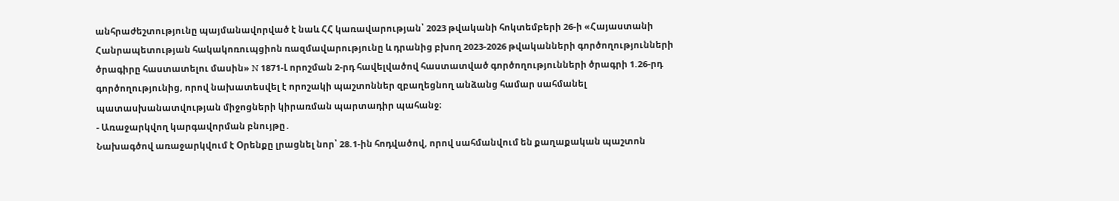անհրաժեշտությունը պայմանավորված է նաև ՀՀ կառավարության՝ 2023 թվականի հոկտեմբերի 26-ի «Հայաստանի Հանրապետության հակակոռուպցիոն ռազմավարությունը և դրանից բխող 2023-2026 թվականների գործողությունների ծրագիրը հաստատելու մասին» N 1871-Լ որոշման 2-րդ հավելվածով հաստատված գործողությունների ծրագրի 1.26-րդ գործողությունից, որով նախատեսվել է որոշակի պաշտոններ զբաղեցնող անձանց համար սահմանել պատասխանատվության միջոցների կիրառման պարտադիր պահանջ։
- Առաջարկվող կարգավորման բնույթը․
Նախագծով առաջարկվում է Օրենքը լրացնել նոր՝ 28.1-ին հոդվածով, որով սահմանվում են քաղաքական պաշտոն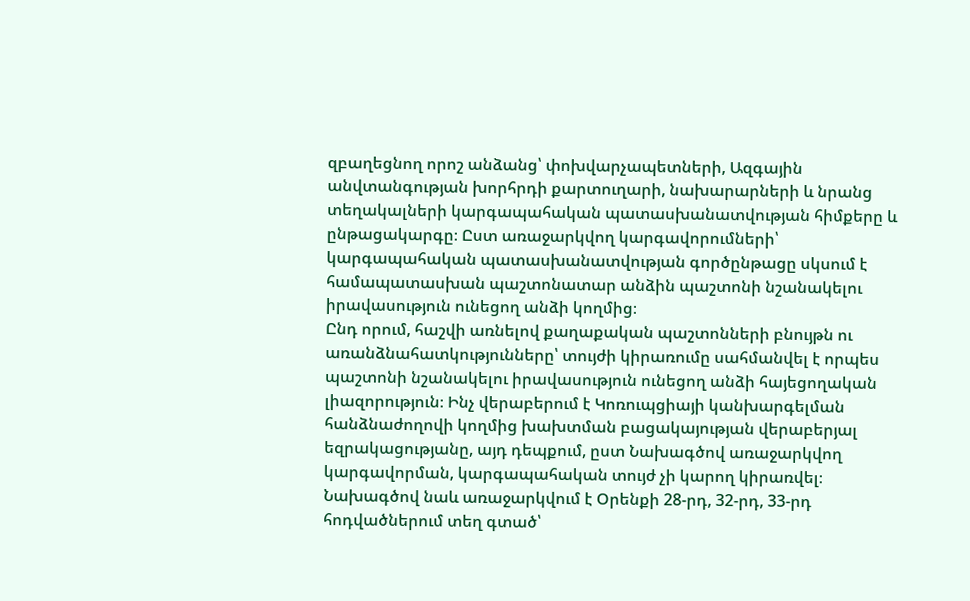զբաղեցնող որոշ անձանց՝ փոխվարչապետների, Ազգային անվտանգության խորհրդի քարտուղարի, նախարարների և նրանց տեղակալների կարգապահական պատասխանատվության հիմքերը և ընթացակարգը։ Ըստ առաջարկվող կարգավորումների՝ կարգապահական պատասխանատվության գործընթացը սկսում է համապատասխան պաշտոնատար անձին պաշտոնի նշանակելու իրավասություն ունեցող անձի կողմից։
Ընդ որում, հաշվի առնելով քաղաքական պաշտոնների բնույթն ու առանձնահատկությունները՝ տույժի կիրառումը սահմանվել է որպես պաշտոնի նշանակելու իրավասություն ունեցող անձի հայեցողական լիազորություն։ Ինչ վերաբերում է Կոռուպցիայի կանխարգելման հանձնաժողովի կողմից խախտման բացակայության վերաբերյալ եզրակացությանը, այդ դեպքում, ըստ Նախագծով առաջարկվող կարգավորման, կարգապահական տույժ չի կարող կիրառվել։
Նախագծով նաև առաջարկվում է Օրենքի 28-րդ, 32-րդ, 33-րդ հոդվածներում տեղ գտած՝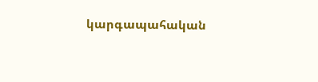կարգապահական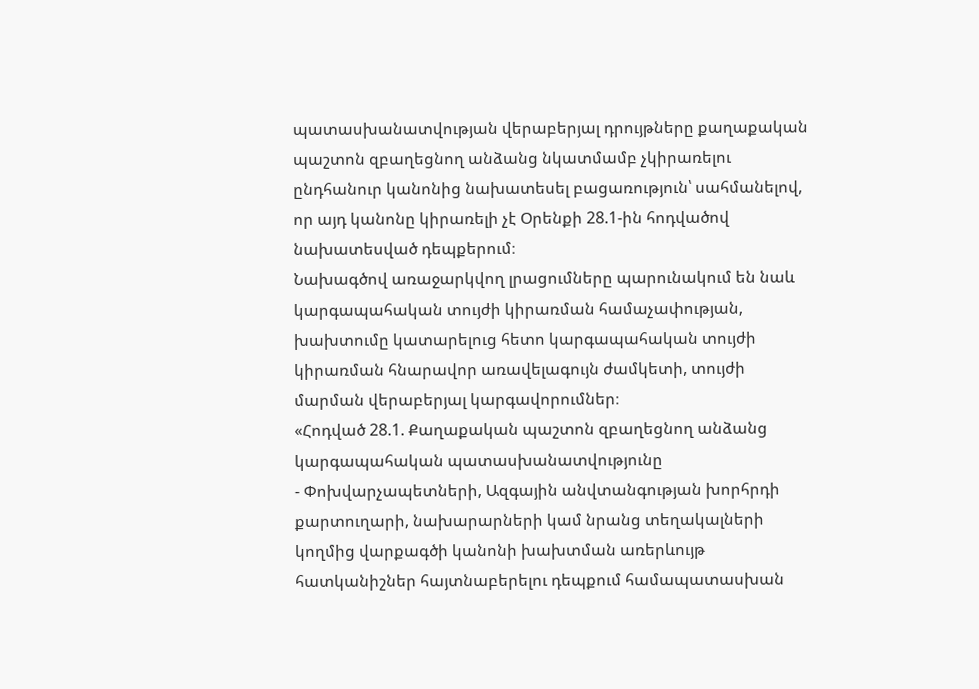պատասխանատվության վերաբերյալ դրույթները քաղաքական պաշտոն զբաղեցնող անձանց նկատմամբ չկիրառելու ընդհանուր կանոնից նախատեսել բացառություն՝ սահմանելով, որ այդ կանոնը կիրառելի չէ Օրենքի 28.1-ին հոդվածով նախատեսված դեպքերում։
Նախագծով առաջարկվող լրացումները պարունակում են նաև կարգապահական տույժի կիրառման համաչափության, խախտումը կատարելուց հետո կարգապահական տույժի կիրառման հնարավոր առավելագույն ժամկետի, տույժի մարման վերաբերյալ կարգավորումներ։
«Հոդված 28.1. Քաղաքական պաշտոն զբաղեցնող անձանց կարգապահական պատասխանատվությունը
- Փոխվարչապետների, Ազգային անվտանգության խորհրդի քարտուղարի, նախարարների կամ նրանց տեղակալների կողմից վարքագծի կանոնի խախտման առերևույթ հատկանիշներ հայտնաբերելու դեպքում համապատասխան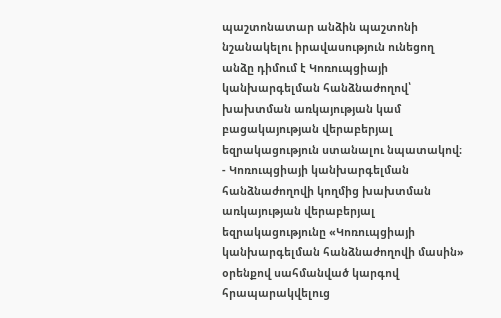պաշտոնատար անձին պաշտոնի նշանակելու իրավասություն ունեցող անձը դիմում է Կոռուպցիայի կանխարգելման հանձնաժողով՝ խախտման առկայության կամ բացակայության վերաբերյալ եզրակացություն ստանալու նպատակով։
- Կոռուպցիայի կանխարգելման հանձնաժողովի կողմից խախտման առկայության վերաբերյալ եզրակացությունը «Կոռուպցիայի կանխարգելման հանձնաժողովի մասին» օրենքով սահմանված կարգով հրապարակվելուց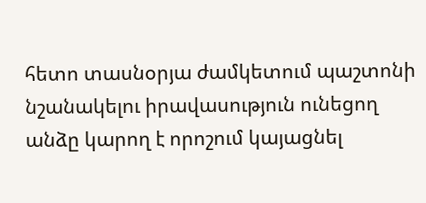հետո տասնօրյա ժամկետում պաշտոնի նշանակելու իրավասություն ունեցող անձը կարող է որոշում կայացնել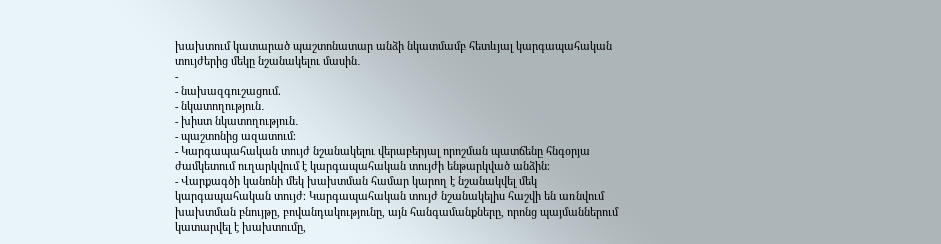խախտում կատարած պաշտոնատար անձի նկատմամբ հետևյալ կարգապահական տույժերից մեկը նշանակելու մասին․
-
- նախազգուշացում.
- նկատողություն․
- խիստ նկատողություն․
- պաշտոնից ազատում։
- Կարգապահական տույժ նշանակելու վերաբերյալ որոշման պատճենը հնգօրյա ժամկետում ուղարկվում է կարգապահական տույժի ենթարկված անձին։
- Վարքագծի կանոնի մեկ խախտման համար կարող է նշանակվել մեկ կարգապահական տույժ։ Կարգապահական տույժ նշանակելիս հաշվի են առնվում խախտման բնույթը, բովանդակությունը, այն հանգամանքները, որոնց պայմաններում կատարվել է խախտումը,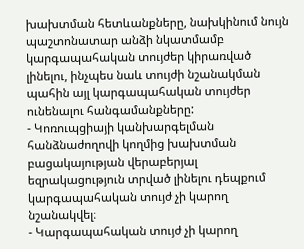խախտման հետևանքները, նախկինում նույն պաշտոնատար անձի նկատմամբ կարգապահական տույժեր կիրառված լինելու, ինչպես նաև տույժի նշանակման պահին այլ կարգապահական տույժեր ունենալու հանգամանքները:
- Կոռուպցիայի կանխարգելման հանձնաժողովի կողմից խախտման բացակայության վերաբերյալ եզրակացություն տրված լինելու դեպքում կարգապահական տույժ չի կարող նշանակվել։
- Կարգապահական տույժ չի կարող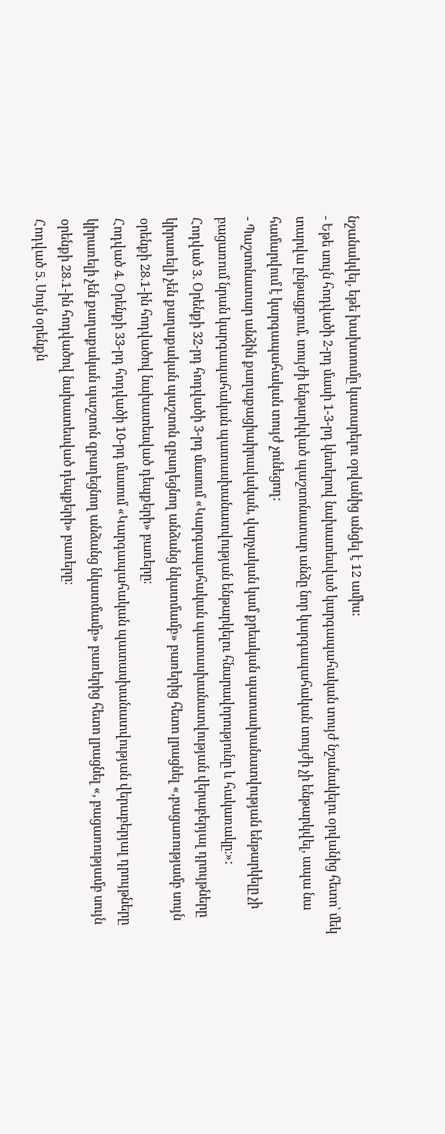նշանակվել, եթե խախտումը կատարելու օրվանից անցել է 12 ամիս:
- Եթե սույն հոդվածի 2-րդ մասի 1-3-րդ կետերով նախատեսված կարգապահական տույժ նշանակելու օրվանից հետո՝ մեկ տարվա ընթացքում, տույժի ենթարկված պաշտոնատար անձը նոր կարգապահական տույժի չի ենթարկվել, ապա նա համարվում է կարգապահական տույժ չունեցող:
- Պաշտոնատար անձին քաղաքացիաիրավական, վարչական կամ քրեական պատասխանատվության ենթարկելը չի բացառում նրան կարգապահական պատասխանատվության ենթարկելու հնարավորությունը և հակառակը։»:
Հոդված 3. Օրենքի 32-րդ հոդվածի 3-րդ մասում «Կարգապահական պատասխանատվության վերաբերյալ դրույթները կիրառելի չեն քաղաքական պաշտոն զբաղեցնող անձանց նկատմամբ» բառերից հետո լրացնել «,բացառությամբ սույն օրենքի 28.1-ին հոդվածով նախատեսված դեպքերի» բառերը։
Հոդված 4. Օրենքի 33-րդ հոդվածի 10-րդ մասում «Կարգապահական պատասխանատվության վերաբերյալ դրույթները կիրառելի չեն քաղաքական պաշտոն զբաղեցնող անձանց նկատմամբ» բառերից հետո լրացնել «, բացառությամբ սույն օրենքի 28.1-ին հոդվածով նախատեսված դեպքերի» բառերը։
Հոդված 5. Սույն օրենքն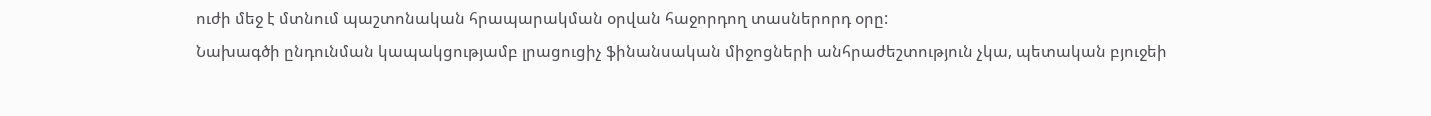ուժի մեջ է մտնում պաշտոնական հրապարակման օրվան հաջորդող տասներորդ օրը:
Նախագծի ընդունման կապակցությամբ լրացուցիչ ֆինանսական միջոցների անհրաժեշտություն չկա, պետական բյուջեի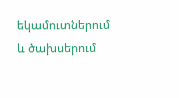եկամուտներում և ծախսերում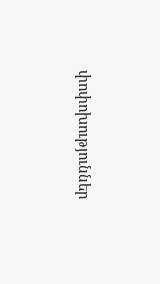փոփոխություններ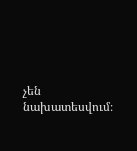չեն նախատեսվում։